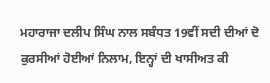ਮਹਾਰਾਜਾ ਦਲੀਪ ਸਿੰਘ ਨਾਲ ਸਬੰਧਤ 19ਵੀਂ ਸਦੀ ਦੀਆਂ ਦੋ ਕੁਰਸੀਆਂ ਹੋਈਆਂ ਨਿਲਾਮ, ਇਨ੍ਹਾਂ ਦੀ ਖਾਸੀਅਤ ਕੀ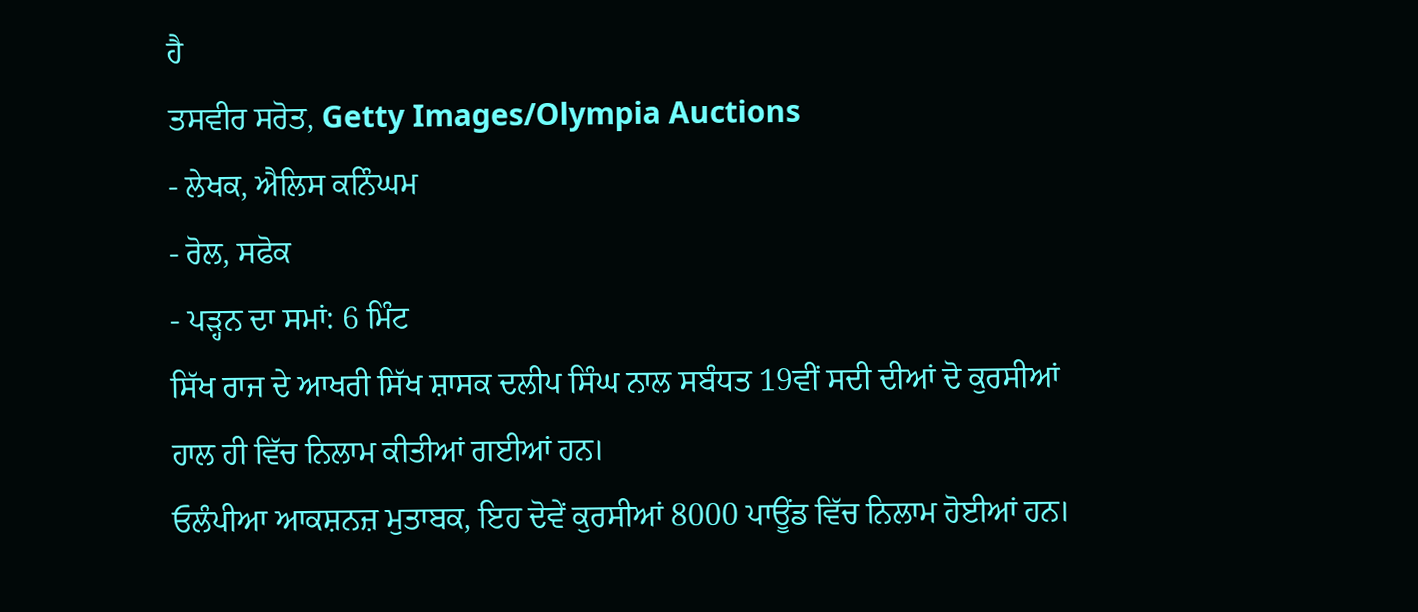ਹੈ
ਤਸਵੀਰ ਸਰੋਤ, Getty Images/Olympia Auctions
- ਲੇਖਕ, ਐਲਿਸ ਕਨਿੰਘਮ
- ਰੋਲ, ਸਫੋਕ
- ਪੜ੍ਹਨ ਦਾ ਸਮਾਂ: 6 ਮਿੰਟ
ਸਿੱਖ ਰਾਜ ਦੇ ਆਖਰੀ ਸਿੱਖ ਸ਼ਾਸਕ ਦਲੀਪ ਸਿੰਘ ਨਾਲ ਸਬੰਧਤ 19ਵੀਂ ਸਦੀ ਦੀਆਂ ਦੋ ਕੁਰਸੀਆਂ ਹਾਲ ਹੀ ਵਿੱਚ ਨਿਲਾਮ ਕੀਤੀਆਂ ਗਈਆਂ ਹਨ।
ਓਲੰਪੀਆ ਆਕਸ਼ਨਜ਼ ਮੁਤਾਬਕ, ਇਹ ਦੋਵੇਂ ਕੁਰਸੀਆਂ 8000 ਪਾਊਂਡ ਵਿੱਚ ਨਿਲਾਮ ਹੋਈਆਂ ਹਨ।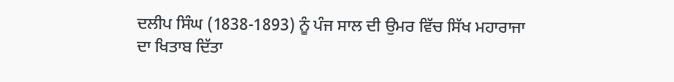ਦਲੀਪ ਸਿੰਘ (1838-1893) ਨੂੰ ਪੰਜ ਸਾਲ ਦੀ ਉਮਰ ਵਿੱਚ ਸਿੱਖ ਮਹਾਰਾਜਾ ਦਾ ਖਿਤਾਬ ਦਿੱਤਾ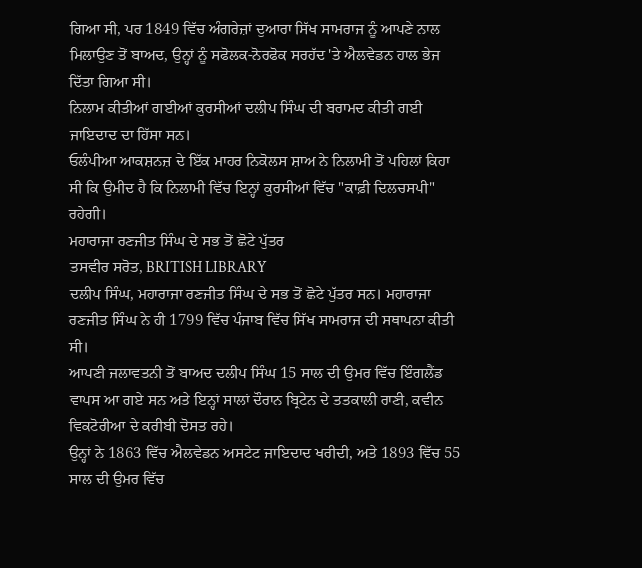ਗਿਆ ਸੀ, ਪਰ 1849 ਵਿੱਚ ਅੰਗਰੇਜ਼ਾਂ ਦੁਆਰਾ ਸਿੱਖ ਸਾਮਰਾਜ ਨੂੰ ਆਪਣੇ ਨਾਲ ਮਿਲਾਉਣ ਤੋਂ ਬਾਅਦ, ਉਨ੍ਹਾਂ ਨੂੰ ਸਫੋਲਕ-ਨੋਰਫੋਕ ਸਰਹੱਦ 'ਤੇ ਐਲਵੇਡਨ ਹਾਲ ਭੇਜ ਦਿੱਤਾ ਗਿਆ ਸੀ।
ਨਿਲਾਮ ਕੀਤੀਆਂ ਗਈਆਂ ਕੁਰਸੀਆਂ ਦਲੀਪ ਸਿੰਘ ਦੀ ਬਰਾਮਦ ਕੀਤੀ ਗਈ ਜਾਇਦਾਦ ਦਾ ਹਿੱਸਾ ਸਨ।
ਓਲੰਪੀਆ ਆਕਸ਼ਨਜ਼ ਦੇ ਇੱਕ ਮਾਹਰ ਨਿਕੋਲਸ ਸ਼ਾਅ ਨੇ ਨਿਲਾਮੀ ਤੋਂ ਪਹਿਲਾਂ ਕਿਹਾ ਸੀ ਕਿ ਉਮੀਦ ਹੈ ਕਿ ਨਿਲਾਮੀ ਵਿੱਚ ਇਨ੍ਹਾਂ ਕੁਰਸੀਆਂ ਵਿੱਚ "ਕਾਫ਼ੀ ਦਿਲਚਸਪੀ" ਰਹੇਗੀ।
ਮਹਾਰਾਜਾ ਰਣਜੀਤ ਸਿੰਘ ਦੇ ਸਭ ਤੋਂ ਛੋਟੇ ਪੁੱਤਰ
ਤਸਵੀਰ ਸਰੋਤ, BRITISH LIBRARY
ਦਲੀਪ ਸਿੰਘ, ਮਹਾਰਾਜਾ ਰਣਜੀਤ ਸਿੰਘ ਦੇ ਸਭ ਤੋਂ ਛੋਟੇ ਪੁੱਤਰ ਸਨ। ਮਹਾਰਾਜਾ ਰਣਜੀਤ ਸਿੰਘ ਨੇ ਹੀ 1799 ਵਿੱਚ ਪੰਜਾਬ ਵਿੱਚ ਸਿੱਖ ਸਾਮਰਾਜ ਦੀ ਸਥਾਪਨਾ ਕੀਤੀ ਸੀ।
ਆਪਣੀ ਜਲਾਵਤਨੀ ਤੋਂ ਬਾਅਦ ਦਲੀਪ ਸਿੰਘ 15 ਸਾਲ ਦੀ ਉਮਰ ਵਿੱਚ ਇੰਗਲੈਂਡ ਵਾਪਸ ਆ ਗਏ ਸਨ ਅਤੇ ਇਨ੍ਹਾਂ ਸਾਲਾਂ ਦੌਰਾਨ ਬ੍ਰਿਟੇਨ ਦੇ ਤਤਕਾਲੀ ਰਾਣੀ, ਕਵੀਨ ਵਿਕਟੋਰੀਆ ਦੇ ਕਰੀਬੀ ਦੋਸਤ ਰਹੇ।
ਉਨ੍ਹਾਂ ਨੇ 1863 ਵਿੱਚ ਐਲਵੇਡਨ ਅਸਟੇਟ ਜਾਇਦਾਦ ਖਰੀਦੀ, ਅਤੇ 1893 ਵਿੱਚ 55 ਸਾਲ ਦੀ ਉਮਰ ਵਿੱਚ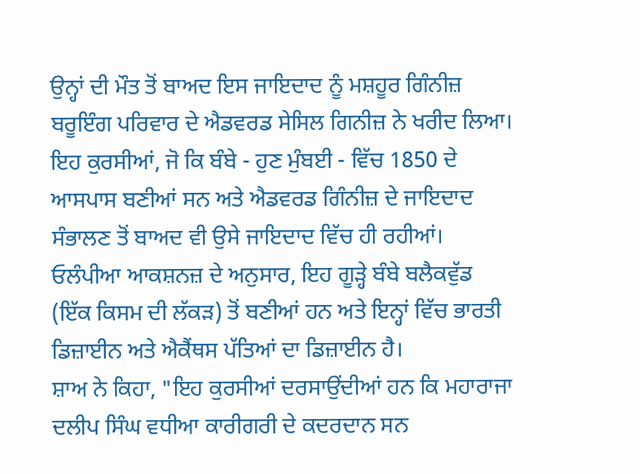ਉਨ੍ਹਾਂ ਦੀ ਮੌਤ ਤੋਂ ਬਾਅਦ ਇਸ ਜਾਇਦਾਦ ਨੂੰ ਮਸ਼ਹੂਰ ਗਿੰਨੀਜ਼ ਬਰੂਇੰਗ ਪਰਿਵਾਰ ਦੇ ਐਡਵਰਡ ਸੇਸਿਲ ਗਿਨੀਜ਼ ਨੇ ਖਰੀਦ ਲਿਆ।
ਇਹ ਕੁਰਸੀਆਂ, ਜੋ ਕਿ ਬੰਬੇ - ਹੁਣ ਮੁੰਬਈ - ਵਿੱਚ 1850 ਦੇ ਆਸਪਾਸ ਬਣੀਆਂ ਸਨ ਅਤੇ ਐਡਵਰਡ ਗਿੰਨੀਜ਼ ਦੇ ਜਾਇਦਾਦ ਸੰਭਾਲਣ ਤੋਂ ਬਾਅਦ ਵੀ ਉਸੇ ਜਾਇਦਾਦ ਵਿੱਚ ਹੀ ਰਹੀਆਂ।
ਓਲੰਪੀਆ ਆਕਸ਼ਨਜ਼ ਦੇ ਅਨੁਸਾਰ, ਇਹ ਗੂੜ੍ਹੇ ਬੰਬੇ ਬਲੈਕਵੁੱਡ (ਇੱਕ ਕਿਸਮ ਦੀ ਲੱਕੜ) ਤੋਂ ਬਣੀਆਂ ਹਨ ਅਤੇ ਇਨ੍ਹਾਂ ਵਿੱਚ ਭਾਰਤੀ ਡਿਜ਼ਾਈਨ ਅਤੇ ਐਕੈਂਥਸ ਪੱਤਿਆਂ ਦਾ ਡਿਜ਼ਾਈਨ ਹੈ।
ਸ਼ਾਅ ਨੇ ਕਿਹਾ, "ਇਹ ਕੁਰਸੀਆਂ ਦਰਸਾਉਂਦੀਆਂ ਹਨ ਕਿ ਮਹਾਰਾਜਾ ਦਲੀਪ ਸਿੰਘ ਵਧੀਆ ਕਾਰੀਗਰੀ ਦੇ ਕਦਰਦਾਨ ਸਨ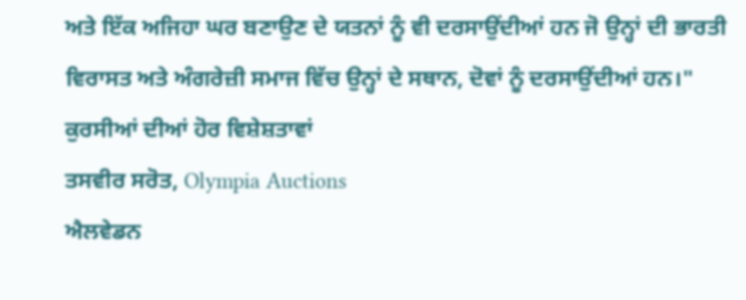ਅਤੇ ਇੱਕ ਅਜਿਹਾ ਘਰ ਬਣਾਉਣ ਦੇ ਯਤਨਾਂ ਨੂੰ ਵੀ ਦਰਸਾਉਂਦੀਆਂ ਹਨ ਜੋ ਉਨ੍ਹਾਂ ਦੀ ਭਾਰਤੀ ਵਿਰਾਸਤ ਅਤੇ ਅੰਗਰੇਜ਼ੀ ਸਮਾਜ ਵਿੱਚ ਉਨ੍ਹਾਂ ਦੇ ਸਥਾਨ, ਦੋਵਾਂ ਨੂੰ ਦਰਸਾਉਂਦੀਆਂ ਹਨ।"
ਕੁਰਸੀਆਂ ਦੀਆਂ ਹੋਰ ਵਿਸ਼ੇਸ਼ਤਾਵਾਂ
ਤਸਵੀਰ ਸਰੋਤ, Olympia Auctions
ਐਲਵੇਡਨ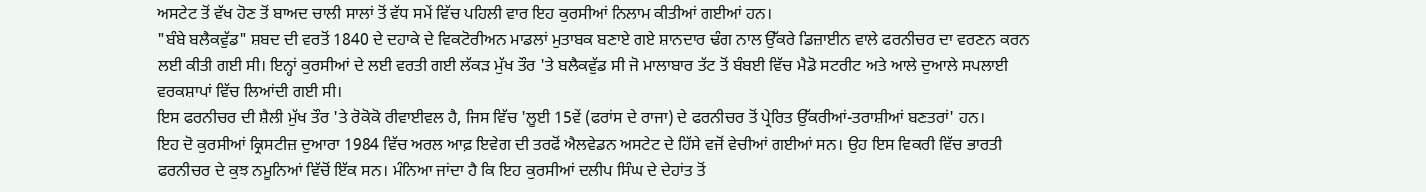ਅਸਟੇਟ ਤੋਂ ਵੱਖ ਹੋਣ ਤੋਂ ਬਾਅਦ ਚਾਲੀ ਸਾਲਾਂ ਤੋਂ ਵੱਧ ਸਮੇਂ ਵਿੱਚ ਪਹਿਲੀ ਵਾਰ ਇਹ ਕੁਰਸੀਆਂ ਨਿਲਾਮ ਕੀਤੀਆਂ ਗਈਆਂ ਹਨ।
"ਬੰਬੇ ਬਲੈਕਵੁੱਡ" ਸ਼ਬਦ ਦੀ ਵਰਤੋਂ 1840 ਦੇ ਦਹਾਕੇ ਦੇ ਵਿਕਟੋਰੀਅਨ ਮਾਡਲਾਂ ਮੁਤਾਬਕ ਬਣਾਏ ਗਏ ਸ਼ਾਨਦਾਰ ਢੰਗ ਨਾਲ ਉੱਕਰੇ ਡਿਜ਼ਾਈਨ ਵਾਲੇ ਫਰਨੀਚਰ ਦਾ ਵਰਣਨ ਕਰਨ ਲਈ ਕੀਤੀ ਗਈ ਸੀ। ਇਨ੍ਹਾਂ ਕੁਰਸੀਆਂ ਦੇ ਲਈ ਵਰਤੀ ਗਈ ਲੱਕੜ ਮੁੱਖ ਤੌਰ 'ਤੇ ਬਲੈਕਵੁੱਡ ਸੀ ਜੋ ਮਾਲਾਬਾਰ ਤੱਟ ਤੋਂ ਬੰਬਈ ਵਿੱਚ ਮੈਡੋ ਸਟਰੀਟ ਅਤੇ ਆਲੇ ਦੁਆਲੇ ਸਪਲਾਈ ਵਰਕਸ਼ਾਪਾਂ ਵਿੱਚ ਲਿਆਂਦੀ ਗਈ ਸੀ।
ਇਸ ਫਰਨੀਚਰ ਦੀ ਸ਼ੈਲੀ ਮੁੱਖ ਤੌਰ 'ਤੇ ਰੋਕੋਕੋ ਰੀਵਾਈਵਲ ਹੈ, ਜਿਸ ਵਿੱਚ 'ਲੂਈ 15ਵੇਂ (ਫਰਾਂਸ ਦੇ ਰਾਜਾ) ਦੇ ਫਰਨੀਚਰ ਤੋਂ ਪ੍ਰੇਰਿਤ ਉੱਕਰੀਆਂ-ਤਰਾਸ਼ੀਆਂ ਬਣਤਰਾਂ' ਹਨ।
ਇਹ ਦੋ ਕੁਰਸੀਆਂ ਕ੍ਰਿਸਟੀਜ਼ ਦੁਆਰਾ 1984 ਵਿੱਚ ਅਰਲ ਆਫ਼ ਇਵੇਗ ਦੀ ਤਰਫੋਂ ਐਲਵੇਡਨ ਅਸਟੇਟ ਦੇ ਹਿੱਸੇ ਵਜੋਂ ਵੇਚੀਆਂ ਗਈਆਂ ਸਨ। ਉਹ ਇਸ ਵਿਕਰੀ ਵਿੱਚ ਭਾਰਤੀ ਫਰਨੀਚਰ ਦੇ ਕੁਝ ਨਮੂਨਿਆਂ ਵਿੱਚੋਂ ਇੱਕ ਸਨ। ਮੰਨਿਆ ਜਾਂਦਾ ਹੈ ਕਿ ਇਹ ਕੁਰਸੀਆਂ ਦਲੀਪ ਸਿੰਘ ਦੇ ਦੇਹਾਂਤ ਤੋਂ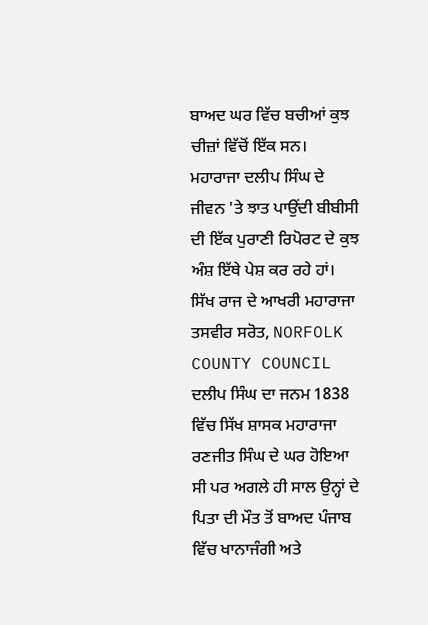ਬਾਅਦ ਘਰ ਵਿੱਚ ਬਚੀਆਂ ਕੁਝ ਚੀਜ਼ਾਂ ਵਿੱਚੋਂ ਇੱਕ ਸਨ।
ਮਹਾਰਾਜਾ ਦਲੀਪ ਸਿੰਘ ਦੇ ਜੀਵਨ 'ਤੇ ਝਾਤ ਪਾਉਂਦੀ ਬੀਬੀਸੀ ਦੀ ਇੱਕ ਪੁਰਾਣੀ ਰਿਪੋਰਟ ਦੇ ਕੁਝ ਅੰਸ਼ ਇੱਥੇ ਪੇਸ਼ ਕਰ ਰਹੇ ਹਾਂ।
ਸਿੱਖ ਰਾਜ ਦੇ ਆਖਰੀ ਮਹਾਰਾਜਾ
ਤਸਵੀਰ ਸਰੋਤ, NORFOLK COUNTY COUNCIL
ਦਲੀਪ ਸਿੰਘ ਦਾ ਜਨਮ 1838 ਵਿੱਚ ਸਿੱਖ ਸ਼ਾਸਕ ਮਹਾਰਾਜਾ ਰਣਜੀਤ ਸਿੰਘ ਦੇ ਘਰ ਹੋਇਆ ਸੀ ਪਰ ਅਗਲੇ ਹੀ ਸਾਲ ਉਨ੍ਹਾਂ ਦੇ ਪਿਤਾ ਦੀ ਮੌਤ ਤੋਂ ਬਾਅਦ ਪੰਜਾਬ ਵਿੱਚ ਖਾਨਾਜੰਗੀ ਅਤੇ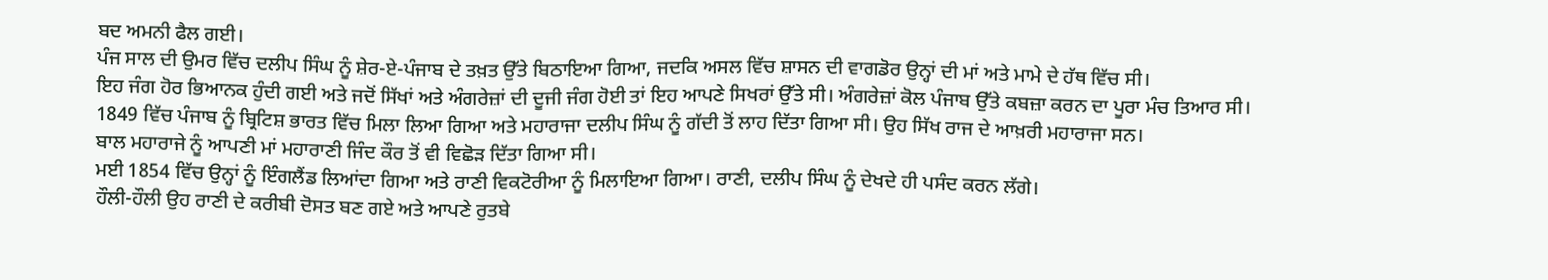ਬਦ ਅਮਨੀ ਫੈਲ ਗਈ।
ਪੰਜ ਸਾਲ ਦੀ ਉਮਰ ਵਿੱਚ ਦਲੀਪ ਸਿੰਘ ਨੂੰ ਸ਼ੇਰ-ਏ-ਪੰਜਾਬ ਦੇ ਤਖ਼ਤ ਉੱਤੇ ਬਿਠਾਇਆ ਗਿਆ, ਜਦਕਿ ਅਸਲ ਵਿੱਚ ਸ਼ਾਸਨ ਦੀ ਵਾਗਡੋਰ ਉਨ੍ਹਾਂ ਦੀ ਮਾਂ ਅਤੇ ਮਾਮੇ ਦੇ ਹੱਥ ਵਿੱਚ ਸੀ।
ਇਹ ਜੰਗ ਹੋਰ ਭਿਆਨਕ ਹੁੰਦੀ ਗਈ ਅਤੇ ਜਦੋਂ ਸਿੱਖਾਂ ਅਤੇ ਅੰਗਰੇਜ਼ਾਂ ਦੀ ਦੂਜੀ ਜੰਗ ਹੋਈ ਤਾਂ ਇਹ ਆਪਣੇ ਸਿਖਰਾਂ ਉੱਤੇ ਸੀ। ਅੰਗਰੇਜ਼ਾਂ ਕੋਲ ਪੰਜਾਬ ਉੱਤੇ ਕਬਜ਼ਾ ਕਰਨ ਦਾ ਪੂਰਾ ਮੰਚ ਤਿਆਰ ਸੀ।
1849 ਵਿੱਚ ਪੰਜਾਬ ਨੂੰ ਬ੍ਰਿਟਿਸ਼ ਭਾਰਤ ਵਿੱਚ ਮਿਲਾ ਲਿਆ ਗਿਆ ਅਤੇ ਮਹਾਰਾਜਾ ਦਲੀਪ ਸਿੰਘ ਨੂੰ ਗੱਦੀ ਤੋਂ ਲਾਹ ਦਿੱਤਾ ਗਿਆ ਸੀ। ਉਹ ਸਿੱਖ ਰਾਜ ਦੇ ਆਖ਼ਰੀ ਮਹਾਰਾਜਾ ਸਨ।
ਬਾਲ ਮਹਾਰਾਜੇ ਨੂੰ ਆਪਣੀ ਮਾਂ ਮਹਾਰਾਣੀ ਜਿੰਦ ਕੌਰ ਤੋਂ ਵੀ ਵਿਛੋੜ ਦਿੱਤਾ ਗਿਆ ਸੀ।
ਮਈ 1854 ਵਿੱਚ ਉਨ੍ਹਾਂ ਨੂੰ ਇੰਗਲੈਂਡ ਲਿਆਂਦਾ ਗਿਆ ਅਤੇ ਰਾਣੀ ਵਿਕਟੋਰੀਆ ਨੂੰ ਮਿਲਾਇਆ ਗਿਆ। ਰਾਣੀ, ਦਲੀਪ ਸਿੰਘ ਨੂੰ ਦੇਖਦੇ ਹੀ ਪਸੰਦ ਕਰਨ ਲੱਗੇ।
ਹੌਲੀ-ਹੌਲੀ ਉਹ ਰਾਣੀ ਦੇ ਕਰੀਬੀ ਦੋਸਤ ਬਣ ਗਏ ਅਤੇ ਆਪਣੇ ਰੁਤਬੇ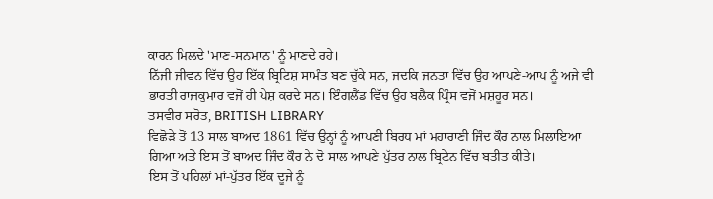ਕਾਰਨ ਮਿਲਦੇ 'ਮਾਣ-ਸਨਮਾਨ' ਨੂੰ ਮਾਣਦੇ ਰਹੇ।
ਨਿੱਜੀ ਜੀਵਨ ਵਿੱਚ ਉਹ ਇੱਕ ਬ੍ਰਿਟਿਸ਼ ਸਾਮੰਤ ਬਣ ਚੁੱਕੇ ਸਨ, ਜਦਕਿ ਜਨਤਾ ਵਿੱਚ ਉਹ ਆਪਣੇ-ਆਪ ਨੂੰ ਅਜੇ ਵੀ ਭਾਰਤੀ ਰਾਜਕੁਮਾਰ ਵਜੋਂ ਹੀ ਪੇਸ਼ ਕਰਦੇ ਸਨ। ਇੰਗਲੈਂਡ ਵਿੱਚ ਉਹ ਬਲੈਕ ਪ੍ਰਿੰਸ ਵਜੋਂ ਮਸ਼ਹੂਰ ਸਨ।
ਤਸਵੀਰ ਸਰੋਤ, BRITISH LIBRARY
ਵਿਛੋੜੇ ਤੋਂ 13 ਸਾਲ ਬਾਅਦ 1861 ਵਿੱਚ ਉਨ੍ਹਾਂ ਨੂੰ ਆਪਣੀ ਬਿਰਧ ਮਾਂ ਮਹਾਰਾਣੀ ਜਿੰਦ ਕੌਰ ਨਾਲ ਮਿਲਾਇਆ ਗਿਆ ਅਤੇ ਇਸ ਤੋਂ ਬਾਅਦ ਜਿੰਦ ਕੌਰ ਨੇ ਦੋ ਸਾਲ ਆਪਣੇ ਪੁੱਤਰ ਨਾਲ ਬ੍ਰਿਟੇਨ ਵਿੱਚ ਬਤੀਤ ਕੀਤੇ।
ਇਸ ਤੋਂ ਪਹਿਲਾਂ ਮਾਂ-ਪੁੱਤਰ ਇੱਕ ਦੂਜੇ ਨੂੰ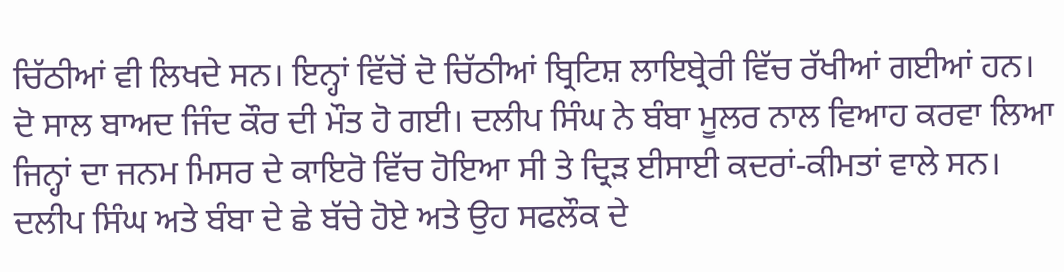ਚਿੱਠੀਆਂ ਵੀ ਲਿਖਦੇ ਸਨ। ਇਨ੍ਹਾਂ ਵਿੱਚੋਂ ਦੋ ਚਿੱਠੀਆਂ ਬ੍ਰਿਟਿਸ਼ ਲਾਇਬ੍ਰੇਰੀ ਵਿੱਚ ਰੱਖੀਆਂ ਗਈਆਂ ਹਨ।
ਦੋ ਸਾਲ ਬਾਅਦ ਜਿੰਦ ਕੌਰ ਦੀ ਮੌਤ ਹੋ ਗਈ। ਦਲੀਪ ਸਿੰਘ ਨੇ ਬੰਬਾ ਮੂਲਰ ਨਾਲ ਵਿਆਹ ਕਰਵਾ ਲਿਆ ਜਿਨ੍ਹਾਂ ਦਾ ਜਨਮ ਮਿਸਰ ਦੇ ਕਾਇਰੋ ਵਿੱਚ ਹੋਇਆ ਸੀ ਤੇ ਦ੍ਰਿੜ ਈਸਾਈ ਕਦਰਾਂ-ਕੀਮਤਾਂ ਵਾਲੇ ਸਨ।
ਦਲੀਪ ਸਿੰਘ ਅਤੇ ਬੰਬਾ ਦੇ ਛੇ ਬੱਚੇ ਹੋਏ ਅਤੇ ਉਹ ਸਫਲੌਕ ਦੇ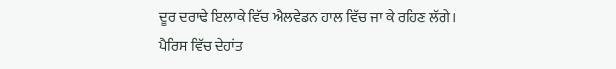ਦੂਰ ਦਰਾਢੇ ਇਲਾਕੇ ਵਿੱਚ ਐਲਵੇਡਨ ਹਾਲ ਵਿੱਚ ਜਾ ਕੇ ਰਹਿਣ ਲੱਗੇ।
ਪੈਰਿਸ ਵਿੱਚ ਦੇਹਾਂਤ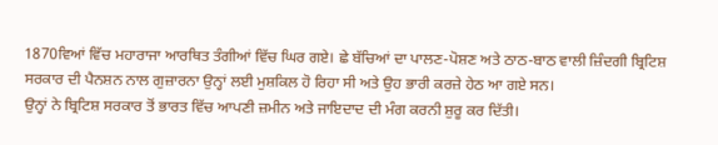1870ਵਿਆਂ ਵਿੱਚ ਮਹਾਰਾਜਾ ਆਰਥਿਤ ਤੰਗੀਆਂ ਵਿੱਚ ਘਿਰ ਗਏ। ਛੇ ਬੱਚਿਆਂ ਦਾ ਪਾਲਣ-ਪੋਸ਼ਣ ਅਤੇ ਠਾਠ-ਬਾਠ ਵਾਲੀ ਜ਼ਿੰਦਗੀ ਬ੍ਰਿਟਿਸ਼ ਸਰਕਾਰ ਦੀ ਪੈਨਸ਼ਨ ਨਾਲ ਗੁਜ਼ਾਰਨਾ ਉਨ੍ਹਾਂ ਲਈ ਮੁਸ਼ਕਿਲ ਹੋ ਰਿਹਾ ਸੀ ਅਤੇ ਉਹ ਭਾਰੀ ਕਰਜ਼ੇ ਹੇਠ ਆ ਗਏ ਸਨ।
ਉਨ੍ਹਾਂ ਨੇ ਬ੍ਰਿਟਿਸ਼ ਸਰਕਾਰ ਤੋਂ ਭਾਰਤ ਵਿੱਚ ਆਪਣੀ ਜ਼ਮੀਨ ਅਤੇ ਜਾਇਦਾਦ ਦੀ ਮੰਗ ਕਰਨੀ ਸ਼ੁਰੂ ਕਰ ਦਿੱਤੀ।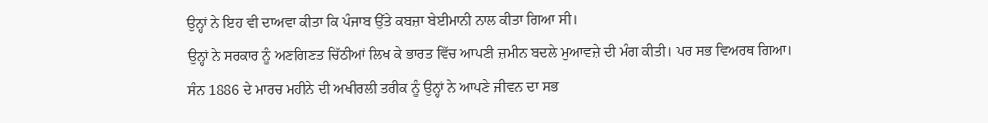ਉਨ੍ਹਾਂ ਨੇ ਇਹ ਵੀ ਦਾਅਵਾ ਕੀਤਾ ਕਿ ਪੰਜਾਬ ਉੱਤੇ ਕਬਜ਼ਾ ਬੇਈਮਾਨੀ ਨਾਲ ਕੀਤਾ ਗਿਆ ਸੀ।
ਉਨ੍ਹਾਂ ਨੇ ਸਰਕਾਰ ਨੂੰ ਅਣਗਿਣਤ ਚਿੱਠੀਆਂ ਲਿਖ ਕੇ ਭਾਰਤ ਵਿੱਚ ਆਪਣੀ ਜ਼ਮੀਨ ਬਦਲੇ ਮੁਆਵਜ਼ੇ ਦੀ ਮੰਗ ਕੀਤੀ। ਪਰ ਸਭ ਵਿਅਰਥ ਗਿਆ।
ਸੰਨ 1886 ਦੇ ਮਾਰਚ ਮਹੀਨੇ ਦੀ ਅਖੀਰਲੀ ਤਰੀਕ ਨੂੰ ਉਨ੍ਹਾਂ ਨੇ ਆਪਣੇ ਜੀਵਨ ਦਾ ਸਭ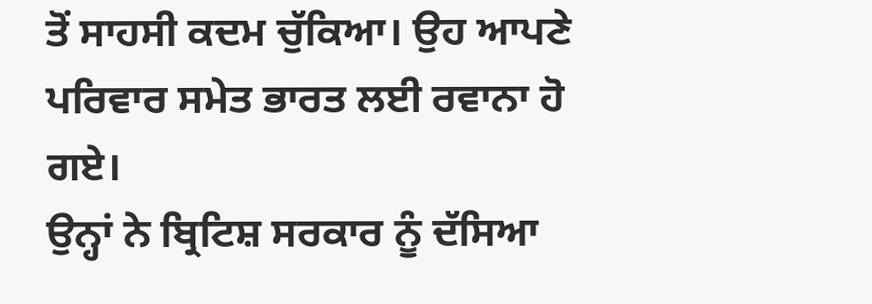ਤੋਂ ਸਾਹਸੀ ਕਦਮ ਚੁੱਕਿਆ। ਉਹ ਆਪਣੇ ਪਰਿਵਾਰ ਸਮੇਤ ਭਾਰਤ ਲਈ ਰਵਾਨਾ ਹੋ ਗਏ।
ਉਨ੍ਹਾਂ ਨੇ ਬ੍ਰਿਟਿਸ਼ ਸਰਕਾਰ ਨੂੰ ਦੱਸਿਆ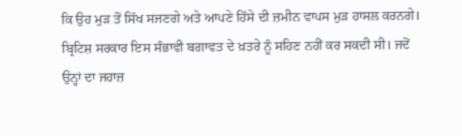ਕਿ ਉਹ ਮੁੜ ਤੋਂ ਸਿੱਖ ਸਜਣਗੇ ਅਤੇ ਆਪਣੇ ਹਿੱਸੇ ਦੀ ਜ਼ਮੀਨ ਵਾਪਸ ਮੁੜ ਹਾਸਲ ਕਰਨਗੇ।
ਬ੍ਰਿਟਿਸ਼ ਸਰਕਾਰ ਇਸ ਸੰਭਾਵੀ ਬਗਾਵਤ ਦੇ ਖ਼ਤਰੇ ਨੂੰ ਸਹਿਣ ਨਹੀਂ ਕਰ ਸਕਦੀ ਸੀ। ਜਦੋਂ ਉਨ੍ਹਾਂ ਦਾ ਜਹਾਜ਼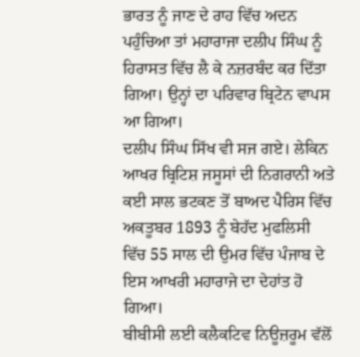ਭਾਰਤ ਨੂੰ ਜਾਣ ਦੇ ਰਾਹ ਵਿੱਚ ਅਦਨ ਪਹੁੰਚਿਆ ਤਾਂ ਮਹਾਰਾਜਾ ਦਲੀਪ ਸਿੰਘ ਨੂੰ ਹਿਰਾਸਤ ਵਿੱਚ ਲੈ ਕੇ ਨਜ਼ਰਬੰਦ ਕਰ ਦਿੱਤਾ ਗਿਆ। ਉਨ੍ਹਾਂ ਦਾ ਪਰਿਵਾਰ ਬ੍ਰਿਟੇਨ ਵਾਪਸ ਆ ਗਿਆ।
ਦਲੀਪ ਸਿੰਘ ਸਿੱਖ ਵੀ ਸਜ ਗਏ। ਲੇਕਿਨ ਆਖਰ ਬ੍ਰਿਟਿਸ਼ ਜਸੂਸਾਂ ਦੀ ਨਿਗਰਾਨੀ ਅਤੇ ਕਈ ਸਾਲ ਭਟਕਣ ਤੋਂ ਬਾਅਦ ਪੈਰਿਸ ਵਿੱਚ ਅਕਤੂਬਰ 1893 ਨੂੰ ਬੇਹੱਦ ਮੁਫਲਿਸੀ ਵਿੱਚ 55 ਸਾਲ ਦੀ ਉਮਰ ਵਿੱਚ ਪੰਜਾਬ ਦੇ ਇਸ ਆਖਰੀ ਮਹਾਰਾਜੇ ਦਾ ਦੇਹਾਂਤ ਹੋ ਗਿਆ।
ਬੀਬੀਸੀ ਲਈ ਕਲੈਕਟਿਵ ਨਿਊਜ਼ਰੂਮ ਵੱਲੋਂ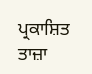ਪ੍ਰਕਾਸ਼ਿਤ
ਤਾਜ਼ਾ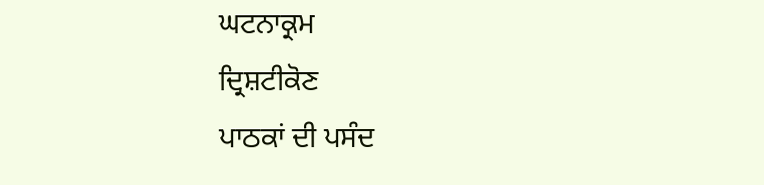ਘਟਨਾਕ੍ਰਮ
ਦ੍ਰਿਸ਼ਟੀਕੋਣ
ਪਾਠਕਾਂ ਦੀ ਪਸੰਦ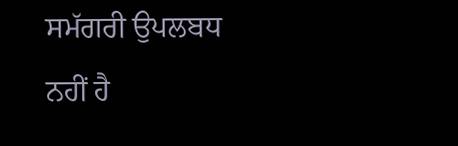ਸਮੱਗਰੀ ਉਪਲਬਧ ਨਹੀਂ ਹੈ